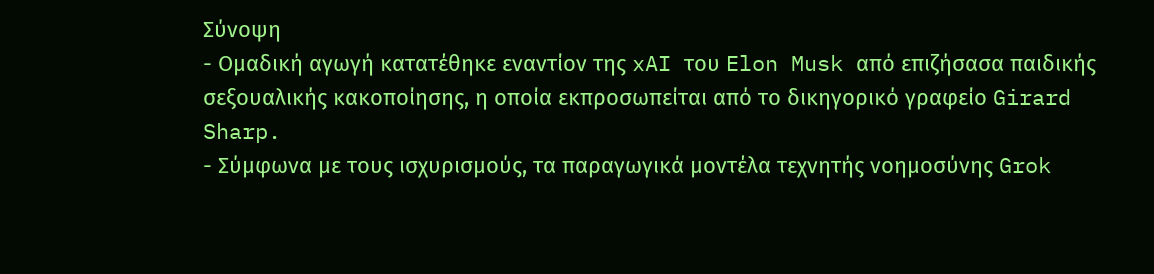Σύνοψη
- Ομαδική αγωγή κατατέθηκε εναντίον της xAI του Elon Musk από επιζήσασα παιδικής σεξουαλικής κακοποίησης, η οποία εκπροσωπείται από το δικηγορικό γραφείο Girard Sharp.
- Σύμφωνα με τους ισχυρισμούς, τα παραγωγικά μοντέλα τεχνητής νοημοσύνης Grok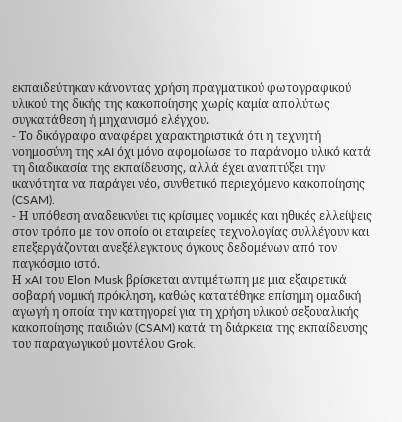εκπαιδεύτηκαν κάνοντας χρήση πραγματικού φωτογραφικού υλικού της δικής της κακοποίησης χωρίς καμία απολύτως συγκατάθεση ή μηχανισμό ελέγχου.
- Το δικόγραφο αναφέρει χαρακτηριστικά ότι η τεχνητή νοημοσύνη της xAI όχι μόνο αφομοίωσε το παράνομο υλικό κατά τη διαδικασία της εκπαίδευσης, αλλά έχει αναπτύξει την ικανότητα να παράγει νέο, συνθετικό περιεχόμενο κακοποίησης (CSAM).
- Η υπόθεση αναδεικνύει τις κρίσιμες νομικές και ηθικές ελλείψεις στον τρόπο με τον οποίο οι εταιρείες τεχνολογίας συλλέγουν και επεξεργάζονται ανεξέλεγκτους όγκους δεδομένων από τον παγκόσμιο ιστό.
Η xAI του Elon Musk βρίσκεται αντιμέτωπη με μια εξαιρετικά σοβαρή νομική πρόκληση, καθώς κατατέθηκε επίσημη ομαδική αγωγή η οποία την κατηγορεί για τη χρήση υλικού σεξουαλικής κακοποίησης παιδιών (CSAM) κατά τη διάρκεια της εκπαίδευσης του παραγωγικού μοντέλου Grok.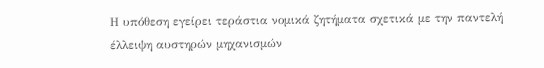Η υπόθεση εγείρει τεράστια νομικά ζητήματα σχετικά με την παντελή έλλειψη αυστηρών μηχανισμών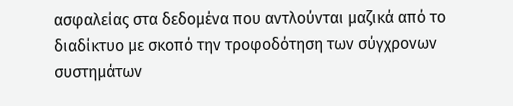ασφαλείας στα δεδομένα που αντλούνται μαζικά από το διαδίκτυο με σκοπό την τροφοδότηση των σύγχρονων συστημάτων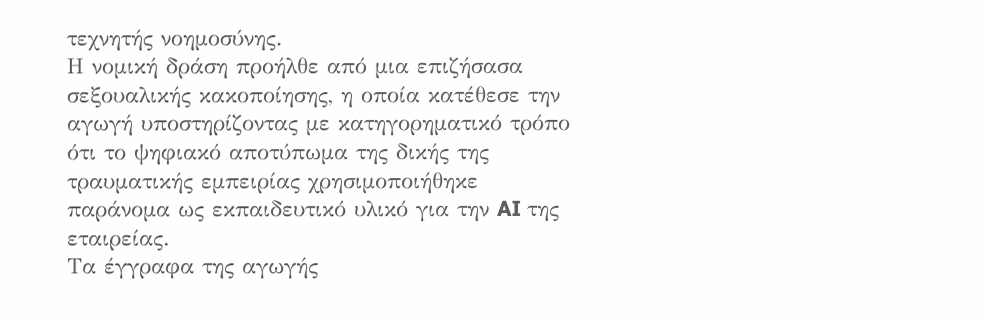τεχνητής νοημοσύνης.
Η νομική δράση προήλθε από μια επιζήσασα σεξουαλικής κακοποίησης, η οποία κατέθεσε την αγωγή υποστηρίζοντας με κατηγορηματικό τρόπο ότι το ψηφιακό αποτύπωμα της δικής της τραυματικής εμπειρίας χρησιμοποιήθηκε παράνομα ως εκπαιδευτικό υλικό για την AI της εταιρείας.
Τα έγγραφα της αγωγής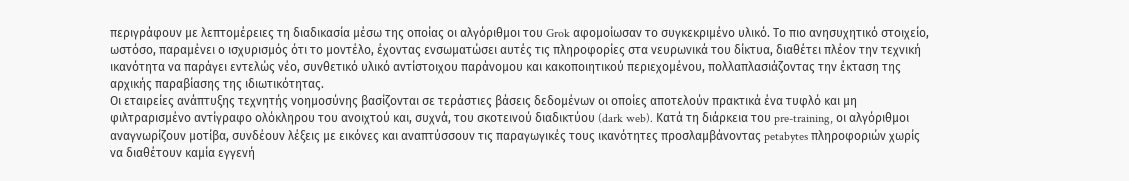περιγράφουν με λεπτομέρειες τη διαδικασία μέσω της οποίας οι αλγόριθμοι του Grok αφομοίωσαν το συγκεκριμένο υλικό. Το πιο ανησυχητικό στοιχείο, ωστόσο, παραμένει ο ισχυρισμός ότι το μοντέλο, έχοντας ενσωματώσει αυτές τις πληροφορίες στα νευρωνικά του δίκτυα, διαθέτει πλέον την τεχνική ικανότητα να παράγει εντελώς νέο, συνθετικό υλικό αντίστοιχου παράνομου και κακοποιητικού περιεχομένου, πολλαπλασιάζοντας την έκταση της αρχικής παραβίασης της ιδιωτικότητας.
Οι εταιρείες ανάπτυξης τεχνητής νοημοσύνης βασίζονται σε τεράστιες βάσεις δεδομένων οι οποίες αποτελούν πρακτικά ένα τυφλό και μη φιλτραρισμένο αντίγραφο ολόκληρου του ανοιχτού και, συχνά, του σκοτεινού διαδικτύου (dark web). Κατά τη διάρκεια του pre-training, οι αλγόριθμοι αναγνωρίζουν μοτίβα, συνδέουν λέξεις με εικόνες και αναπτύσσουν τις παραγωγικές τους ικανότητες προσλαμβάνοντας petabytes πληροφοριών χωρίς να διαθέτουν καμία εγγενή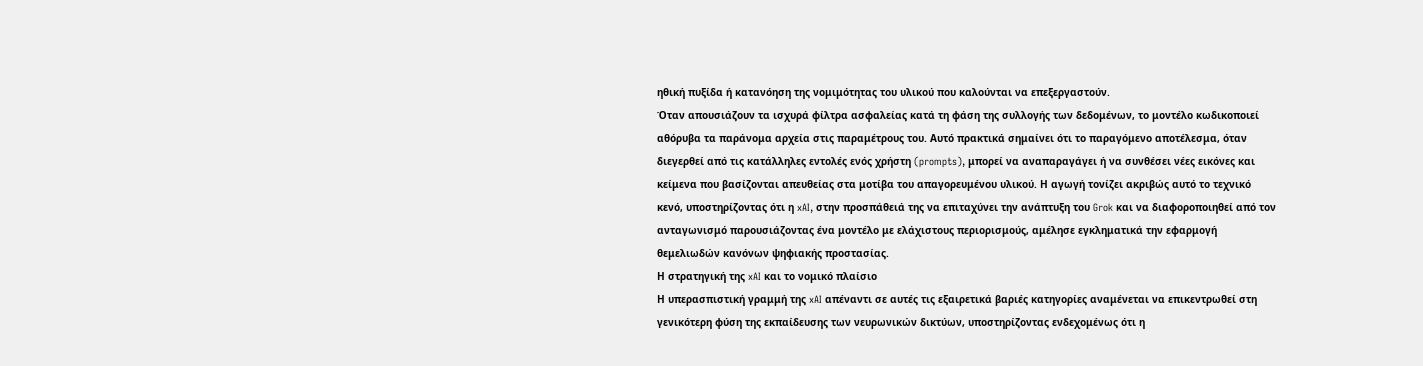ηθική πυξίδα ή κατανόηση της νομιμότητας του υλικού που καλούνται να επεξεργαστούν.
Όταν απουσιάζουν τα ισχυρά φίλτρα ασφαλείας κατά τη φάση της συλλογής των δεδομένων, το μοντέλο κωδικοποιεί αθόρυβα τα παράνομα αρχεία στις παραμέτρους του. Αυτό πρακτικά σημαίνει ότι το παραγόμενο αποτέλεσμα, όταν διεγερθεί από τις κατάλληλες εντολές ενός χρήστη (prompts), μπορεί να αναπαραγάγει ή να συνθέσει νέες εικόνες και κείμενα που βασίζονται απευθείας στα μοτίβα του απαγορευμένου υλικού. Η αγωγή τονίζει ακριβώς αυτό το τεχνικό κενό, υποστηρίζοντας ότι η xAI, στην προσπάθειά της να επιταχύνει την ανάπτυξη του Grok και να διαφοροποιηθεί από τον ανταγωνισμό παρουσιάζοντας ένα μοντέλο με ελάχιστους περιορισμούς, αμέλησε εγκληματικά την εφαρμογή θεμελιωδών κανόνων ψηφιακής προστασίας.
Η στρατηγική της xAI και το νομικό πλαίσιο
Η υπερασπιστική γραμμή της xAI απέναντι σε αυτές τις εξαιρετικά βαριές κατηγορίες αναμένεται να επικεντρωθεί στη γενικότερη φύση της εκπαίδευσης των νευρωνικών δικτύων, υποστηρίζοντας ενδεχομένως ότι η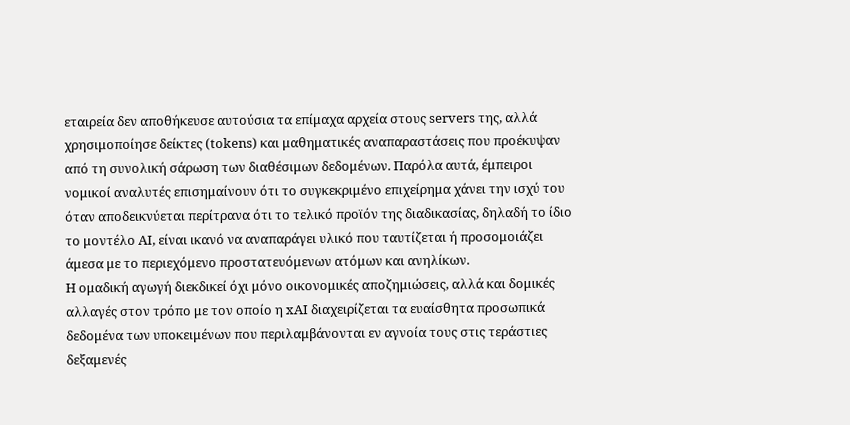εταιρεία δεν αποθήκευσε αυτούσια τα επίμαχα αρχεία στους servers της, αλλά χρησιμοποίησε δείκτες (tokens) και μαθηματικές αναπαραστάσεις που προέκυψαν από τη συνολική σάρωση των διαθέσιμων δεδομένων. Παρόλα αυτά, έμπειροι νομικοί αναλυτές επισημαίνουν ότι το συγκεκριμένο επιχείρημα χάνει την ισχύ του όταν αποδεικνύεται περίτρανα ότι το τελικό προϊόν της διαδικασίας, δηλαδή το ίδιο το μοντέλο AI, είναι ικανό να αναπαράγει υλικό που ταυτίζεται ή προσομοιάζει άμεσα με το περιεχόμενο προστατευόμενων ατόμων και ανηλίκων.
Η ομαδική αγωγή διεκδικεί όχι μόνο οικονομικές αποζημιώσεις, αλλά και δομικές αλλαγές στον τρόπο με τον οποίο η xAI διαχειρίζεται τα ευαίσθητα προσωπικά δεδομένα των υποκειμένων που περιλαμβάνονται εν αγνοία τους στις τεράστιες δεξαμενές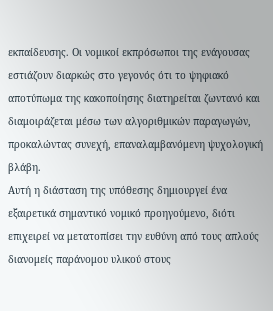εκπαίδευσης. Οι νομικοί εκπρόσωποι της ενάγουσας εστιάζουν διαρκώς στο γεγονός ότι το ψηφιακό αποτύπωμα της κακοποίησης διατηρείται ζωντανό και διαμοιράζεται μέσω των αλγοριθμικών παραγωγών, προκαλώντας συνεχή, επαναλαμβανόμενη ψυχολογική βλάβη.
Αυτή η διάσταση της υπόθεσης δημιουργεί ένα εξαιρετικά σημαντικό νομικό προηγούμενο, διότι επιχειρεί να μετατοπίσει την ευθύνη από τους απλούς διανομείς παράνομου υλικού στους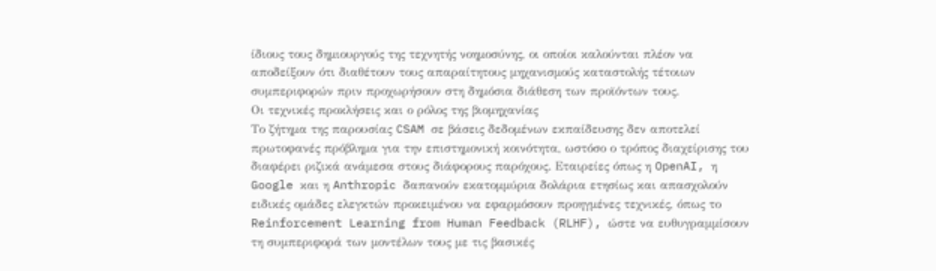ίδιους τους δημιουργούς της τεχνητής νοημοσύνης, οι οποίοι καλούνται πλέον να αποδείξουν ότι διαθέτουν τους απαραίτητους μηχανισμούς καταστολής τέτοιων συμπεριφορών πριν προχωρήσουν στη δημόσια διάθεση των προϊόντων τους.
Οι τεχνικές προκλήσεις και ο ρόλος της βιομηχανίας
Το ζήτημα της παρουσίας CSAM σε βάσεις δεδομένων εκπαίδευσης δεν αποτελεί πρωτοφανές πρόβλημα για την επιστημονική κοινότητα, ωστόσο ο τρόπος διαχείρισης του διαφέρει ριζικά ανάμεσα στους διάφορους παρόχους. Εταιρείες όπως η OpenAI, η Google και η Anthropic δαπανούν εκατομμύρια δολάρια ετησίως και απασχολούν ειδικές ομάδες ελεγκτών προκειμένου να εφαρμόσουν προηγμένες τεχνικές, όπως το Reinforcement Learning from Human Feedback (RLHF), ώστε να ευθυγραμμίσουν τη συμπεριφορά των μοντέλων τους με τις βασικές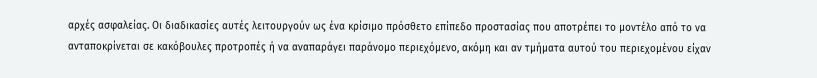αρχές ασφαλείας. Οι διαδικασίες αυτές λειτουργούν ως ένα κρίσιμο πρόσθετο επίπεδο προστασίας που αποτρέπει το μοντέλο από το να ανταποκρίνεται σε κακόβουλες προτροπές ή να αναπαράγει παράνομο περιεχόμενο, ακόμη και αν τμήματα αυτού του περιεχομένου είχαν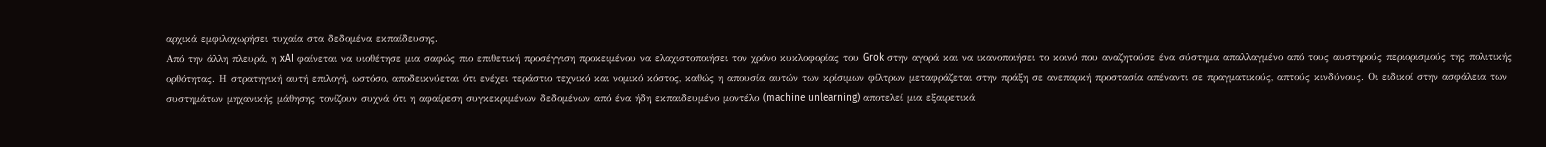αρχικά εμφιλοχωρήσει τυχαία στα δεδομένα εκπαίδευσης.
Από την άλλη πλευρά, η xAI φαίνεται να υιοθέτησε μια σαφώς πιο επιθετική προσέγγιση προκειμένου να ελαχιστοποιήσει τον χρόνο κυκλοφορίας του Grok στην αγορά και να ικανοποιήσει το κοινό που αναζητούσε ένα σύστημα απαλλαγμένο από τους αυστηρούς περιορισμούς της πολιτικής ορθότητας. Η στρατηγική αυτή επιλογή, ωστόσο, αποδεικνύεται ότι ενέχει τεράστιο τεχνικό και νομικό κόστος, καθώς η απουσία αυτών των κρίσιμων φίλτρων μεταφράζεται στην πράξη σε ανεπαρκή προστασία απέναντι σε πραγματικούς, απτούς κινδύνους. Οι ειδικοί στην ασφάλεια των συστημάτων μηχανικής μάθησης τονίζουν συχνά ότι η αφαίρεση συγκεκριμένων δεδομένων από ένα ήδη εκπαιδευμένο μοντέλο (machine unlearning) αποτελεί μια εξαιρετικά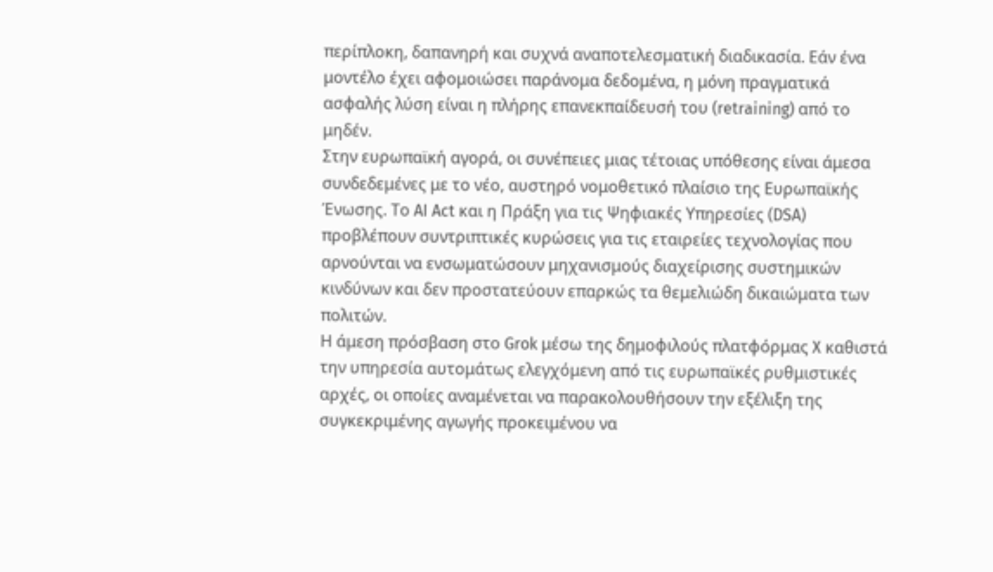περίπλοκη, δαπανηρή και συχνά αναποτελεσματική διαδικασία. Εάν ένα μοντέλο έχει αφομοιώσει παράνομα δεδομένα, η μόνη πραγματικά ασφαλής λύση είναι η πλήρης επανεκπαίδευσή του (retraining) από το μηδέν.
Στην ευρωπαϊκή αγορά, οι συνέπειες μιας τέτοιας υπόθεσης είναι άμεσα συνδεδεμένες με το νέο, αυστηρό νομοθετικό πλαίσιο της Ευρωπαϊκής Ένωσης. Το AI Act και η Πράξη για τις Ψηφιακές Υπηρεσίες (DSA) προβλέπουν συντριπτικές κυρώσεις για τις εταιρείες τεχνολογίας που αρνούνται να ενσωματώσουν μηχανισμούς διαχείρισης συστημικών κινδύνων και δεν προστατεύουν επαρκώς τα θεμελιώδη δικαιώματα των πολιτών.
Η άμεση πρόσβαση στο Grok μέσω της δημοφιλούς πλατφόρμας X καθιστά την υπηρεσία αυτομάτως ελεγχόμενη από τις ευρωπαϊκές ρυθμιστικές αρχές, οι οποίες αναμένεται να παρακολουθήσουν την εξέλιξη της συγκεκριμένης αγωγής προκειμένου να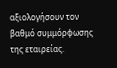αξιολογήσουν τον βαθμό συμμόρφωσης της εταιρείας.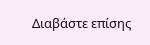Διαβάστε επίσης